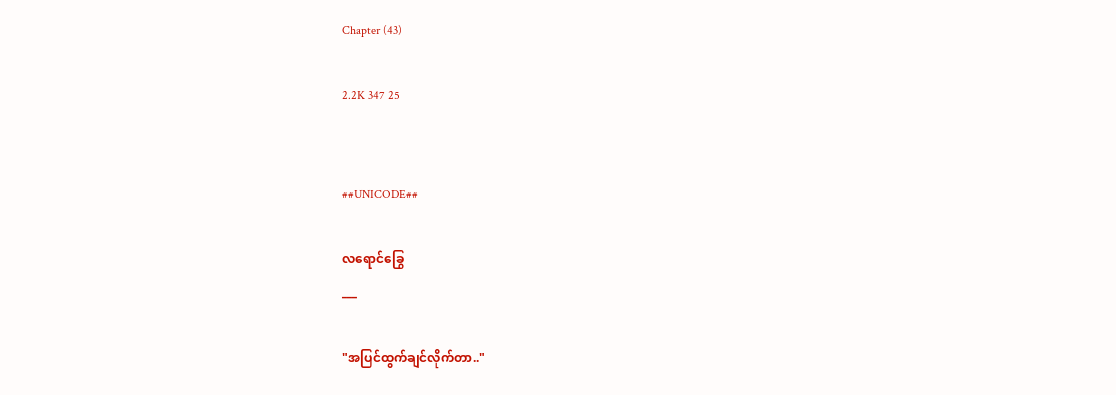Chapter (43)

2.2K 347 25


##UNICODE##

လရောင်ခြွေ
___

"အပြင်ထွက်ချင်လိုက်တာ.."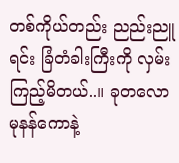တစ်ကိုယ်တည်း ညည်းညူရင်း ခြံတံခါးကြီးကို လှမ်းကြည့်မိတယ်..။ ခုတလော မုနန်ကောနဲ့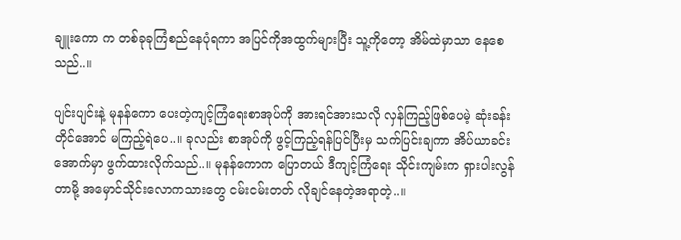ချူးကော က တစ်ခုခုကြံစည်နေပုံရကာ အပြင်ကိုအထွက်များပြီး သူ့ကိုတော့ အိမ်ထဲမှာသာ နေစေသည်..။

ပျင်းပျင်းနဲ့ မုနန်ကော ပေးတဲ့ကျင့်ကြံရေးစာအုပ်ကို အားရင်အားသလို လှန်ကြည့်ဖြစ်ပေမဲ့ ဆုံးခန်းတိုင်အောင် မကြည့်ရဲပေ..။ ခုလည်း စာအုပ်ကို ဖွင့်ကြည့်ရန်ပြင်ပြီးမှ သက်ပြင်းချကာ အိပ်ယာခင်းအောက်မှာ ဖွက်ထားလိုက်သည်..။ မုနန်ကောက ပြောတယ် ဒီကျင့်ကြံရေး သိုင်းကျမ်းက ရှားပါးလွန်တာမို့ အမှောင်သိုင်းလောကသားတွေ ငမ်းငမ်းတတ် လိုချင်နေတဲ့အရာတဲ့..။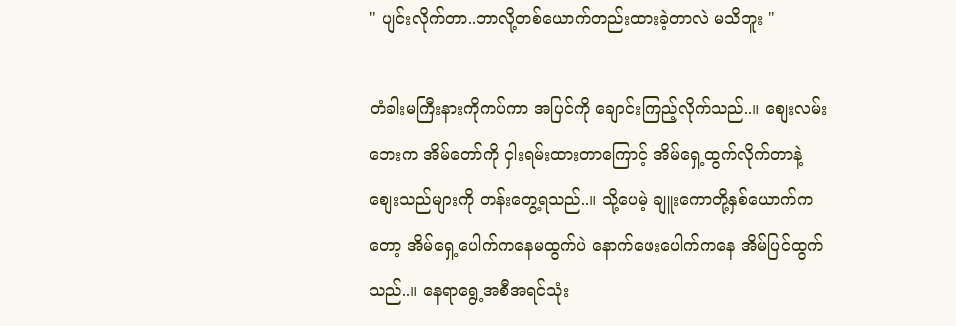" ပျင်းလိုက်တာ..ဘာလို့တစ်ယောက်တည်းထားခဲ့တာလဲ မသိဘူး "

တံခါးမကြီးနားကိုကပ်ကာ အပြင်ကို ချောင်းကြည့်လိုက်သည်..။ စျေးလမ်းဘေးက အိမ်တော်ကို ငှါးရမ်းထားတာကြောင့် အိမ်ရှေ့ထွက်လိုက်တာနဲ့ စျေးသည်များကို တန်းတွေ့ရသည်..။ သို့ပေမဲ့ ချူးကောတို့နှစ်ယောက်ကတော့ အိမ်ရှေ့ပေါက်ကနေမထွက်ပဲ နောက်ဖေးပေါက်ကနေ အိမ်ပြင်ထွက်သည်..။ နေရာရွေ့အစီအရင်သုံး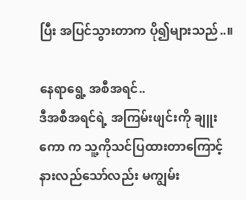ပြီး အပြင်သွားတာက ပို၍များသည်..။

နေရာရွေ့ အစီအရင်..
ဒီအစီအရင်ရဲ့ အကြမ်းဖျင်းကို ချူးကော က သူ့ကိုသင်ပြထားတာကြောင့် နားလည်သော်လည်း မကျွမ်း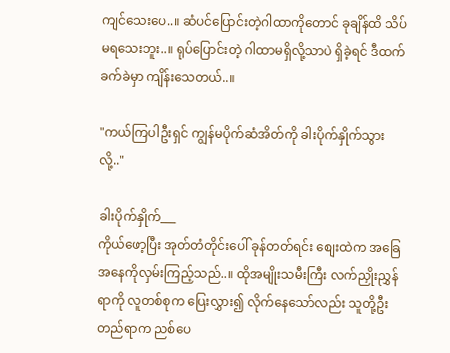ကျင်သေးပေ..။ ဆံပင်ပြောင်းတဲ့ဂါထာကိုတောင် ခုချိန်ထိ သိပ်မရသေးဘူး..။ ရုပ်ပြောင်းတဲ့ ဂါထာမရှိလို့သာပဲ ရှိခဲ့ရင် ဒီထက်ခက်ခဲမှာ ကျိန်းသေတယ်..။

"ကယ်ကြပါဦးရှင် ကျွန်မပိုက်ဆံအိတ်ကို ခါးပိုက်နှိုက်သွားလို့.."

ခါးပိုက်နှိုက်___
ကိုယ်ဖော့ပြီး အုတ်တံတိုင်းပေါ် ခုန်တတ်ရင်း စျေးထဲက အခြေအနေကိုလှမ်းကြည့်သည်..။ ထိုအမျိုးသမီးကြီး လက်ညှိုးညွှန်ရာကို လူတစ်စုက ပြေးလွှား၍ လိုက်နေသော်လည်း သူတို့ဦးတည်ရာက ညစ်ပေ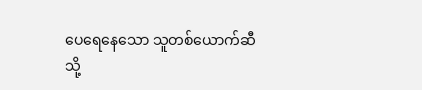ပေရေနေသော သူတစ်ယောက်ဆီသို့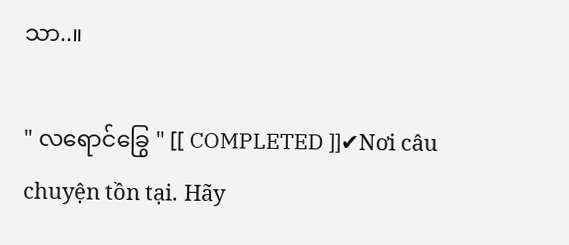သာ..။

" လရောင်ခြွေ " [[ COMPLETED ]]✔Nơi câu chuyện tồn tại. Hãy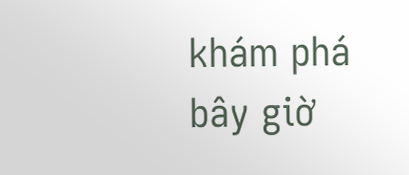khám phá bây giờ